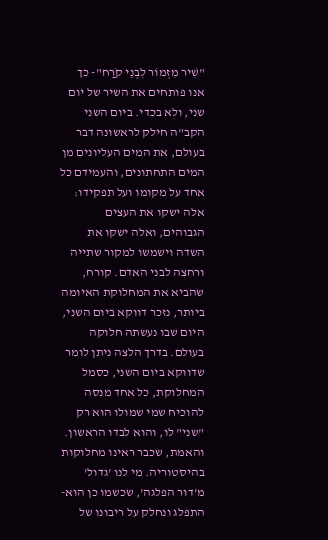"שִׁיר מִזְמוֹר לִבְנֵי קֹרַח"- כך אנו פותחים את השיר של יום שני, ולא בכדי. ביום השני הקב"ה חילק לראשונה דבר בעולם, את המים העליונים מן המים התחתונים, והעמידם כל אחד על מקומו ועל תפקידו: אלה ישקו את העצים הגבוהים, ואלה ישקו את השדה וישמשו למקור שתייה ורחצה לבני האדם. קורח, שהביא את המחלוקת האיומה ביותר, נזכר דווקא ביום השני, היום שבו נעשתה חלוקה בעולם. בדרך הלצה ניתן לומר שדווקא ביום השני, כסמל המחלוקת, כל אחד מנסה להוכיח שמי שמולו הוא רק "שני" לו, והוא לבדו הראשון.
והאמת, שכבר ראינו מחלוקות בהיסטוריה. מי לנו 'גדול' מ'דור הפלגה', שכשמו כן הוא- התפלג ונחלק על ריבונו של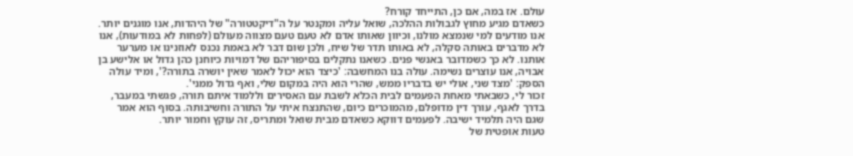עולם. אז במה, אם כן, התייחד קורח?
כשאדם מגיע מחוץ לגבולות ההלכה, שואל עליה ומקנטר על ה"דיקטטורה" של היהדות, אנו מוגנים יותר. אנו מודעים למי שנמצא מולנו, וכיוון שאותו אדם לא טעם טעם מצווה מעולם (לפחות לא במודעות), אנו לא מדברים באותה סקלה, לא באותו תדר של שיח, ולכן שום דבר לא באמת נכנס לאוזנינו או מערער אותנו. לא כך כשמדובר באנשי פנים. כשאנו נתקלים בסיפוריהם של דמויות כיוחנן כהן גדול או אלישע בן אבויה, אנו עוצרים נשימה. עולה בנו המחשבה: 'כיצד הוא יכול לאמר שאין יושרה בתורה?', ומיד עולה הספק: 'מצד שני, אולי יש בדבריו ממש, שהרי הוא היה במקום שלי, ואף גדול ממני'.
זכור לי, כשבאתי מאחת הפעמים לבית הכלא לשבת עם האסירים וללמוד איתם תורה, פגשתי במעבר, בדרך לאגף, עורך דין מדופלם, מהמוכרים כיום, שהתנצח איתי על התורה וחשיבותה. בסוף הוא אמר שגם היה תלמיד ישיבה. לפעמים דווקא כשאדם מבית שואל ומתריס, זה עוקץ וחמור יותר.
טעות אופטית של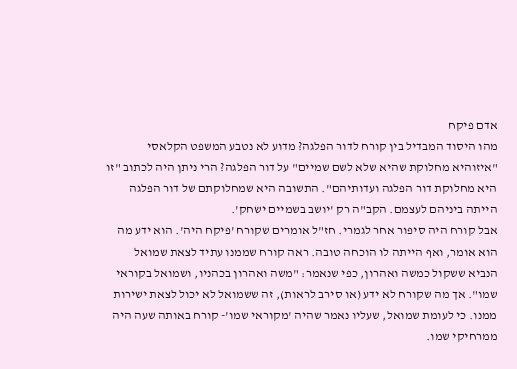אדם פיקח
מהו היסוד המבדיל בין קורח לדור הפלגה? מדוע לא נטבע המשפט הקלאסי "איזוהיא מחלוקת שהיא שלא לשם שמיים" על דור הפלגה? הרי ניתן היה לכתוב "זו היא מחלוקת דור הפלגה ועדותיהם". התשובה היא שמחלוקתם של דור הפלגה הייתה ביניהם לעצמם. הקב"ה רק 'יושב בשמיים ישחק'.
אבל קורח היה סיפור אחר לגמרי. חז"ל אומרים שקורח 'פיקח היה'. הוא ידע מה הוא אומר, ואף הייתה לו הוכחה טובה. ראה קורח שממנו עתיד לצאת שמואל הנביא ששקול כמשה ואהרון, כפי שנאמר: "משה ואהרון בכהניו, ושמואל בקוראי שמו". אך מה שקורח לא ידע (או סירב לראות), זה ששמואל לא יכול לצאת ישירות ממנו. כי לעומת שמואל, שעליו נאמר שהיה 'מקוראי שמו'- קורח באותה שעה היה ממרחיקי שמו.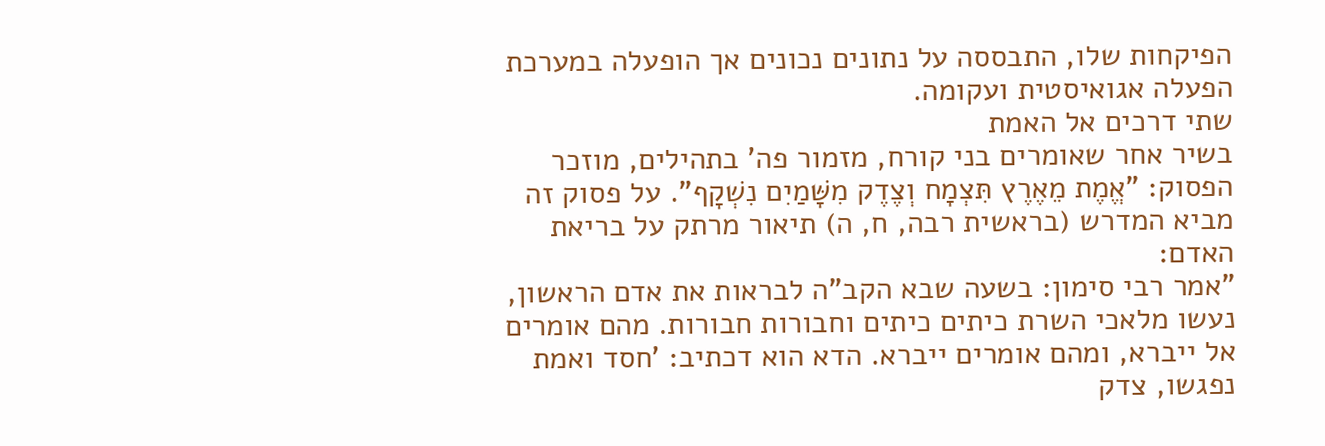הפיקחות שלו, התבססה על נתונים נכונים אך הופעלה במערכת הפעלה אגואיסטית ועקומה.
שתי דרכים אל האמת
בשיר אחר שאומרים בני קורח, מזמור פה' בתהילים, מוזכר הפסוק: "אֱמֶת מֵאֶרֶץ תִּצְמָח וְצֶדֶק מִשָּׁמַיִם נִשְׁקָף". על פסוק זה מביא המדרש (בראשית רבה, ח, ה) תיאור מרתק על בריאת האדם:
"אמר רבי סימון: בשעה שבא הקב"ה לבראות את אדם הראשון, נעשו מלאכי השרת כיתים כיתים וחבורות חבורות. מהם אומרים אל ייברא, ומהם אומרים ייברא. הדא הוא דכתיב: 'חסד ואמת נפגשו, צדק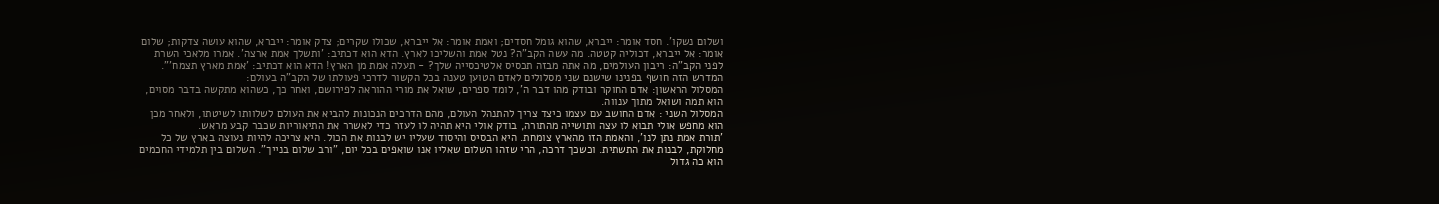ושלום נשקו'. חסד אומר: ייברא, שהוא גומל חסדים; ואמת אומר: אל ייברא, שכולו שקרים; צדק אומר: ייברא, שהוא עושה צדקות; שלום אומר: אל ייברא, דכוליה קטטה. מה עשה הקב"ה? נטל אמת והשליכו לארץ. הדא הוא דכתיב: 'ותשלך אמת ארצה'. אמרו מלאכי השרת לפני הקב"ה: ריבון העולמים, מה אתה מבזה תכסיס אלטיכסייה שלך? - תעלה אמת מן הארץ! הדא הוא דכתיב: 'אמת מארץ תצמח'".
המדרש הזה חושף בפנינו שישנם שני מסלולים לאדם הטוען טענה בכל הקשור לדרכי פעולתו של הקב"ה בעולם:
המסלול הראשון: אדם החוקר ובודק מהו דבר ה', לומד ספרים, שואל את מורי ההוראה לפירושם, ואחר כך, כשהוא מתקשה בדבר מסוים, הוא תמה ושואל מתוך ענווה.
המסלול השני : אדם החושב עם עצמו כיצד צריך להתנהל העולם, מהם הדרכים הנכונות להביא את העולם לשלוותו לשיטתו, ולאחר מכן הוא מחפש אולי תבוא לו עצה ותושייה מהתורה, בודק אולי היא תהיה לו לעזר כדי לאשרר את התיאוריות שכבר קבע מראש.
'תורת אמת נתן לנו', והאמת הזו מהארץ צומחת. היא הבסיס והיסוד שעליו יש לבנות את הכול. היא צריכה להיות נעוצה בארץ של כל מחלוקת, לבנות את התשתית. וכשכך דרכה, הרי שזהו השלום שאליו אנו שואפים בכל יום, "ורב שלום בנייך". השלום בין תלמידי החכמים הוא כה גדול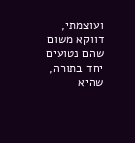ועוצמתי, דווקא משום שהם נטועים יחד בתורה, שהיא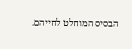הבסיס המוחלט לחייהם.